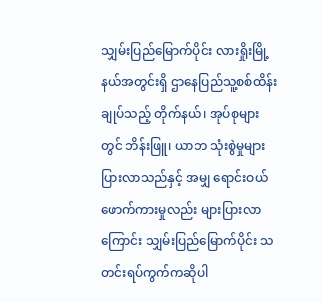သျှမ်းပြည်မြောက်ပိုင်း လားရှိုးမြို့နယ်အတွင်းရှိ ဌာနေပြည်သူ့စစ်ထိန်းချုပ်သည့် တိုက်နယ်၊ အုပ်စုများတွင် ဘိန်းဖြူ၊ ယာဘ သုံးစွဲမှုများပြားလာသည်နှင့် အမျှ ရောင်းဝယ်ဖောက်ကားမှုလည်း များပြားလာကြောင်း သျှမ်းပြည်မြောက်ပိုင်း သတင်းရပ်ကွက်ကဆိုပါ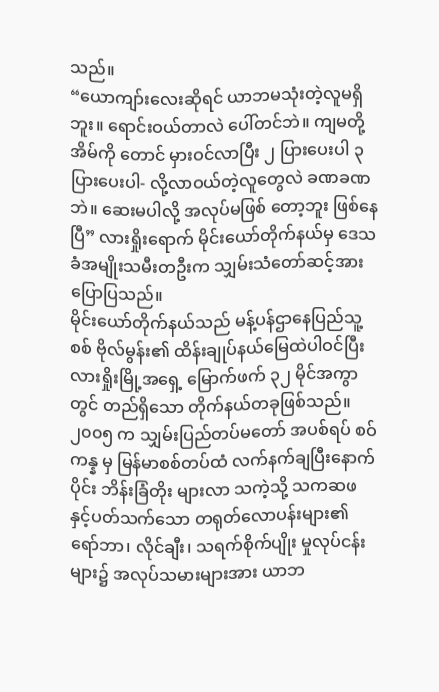သည်။
“ယောကျာ်းလေးဆိုရင် ယာဘမသုံးတဲ့လူမရှိဘူး။ ရောင်းဝယ်တာလဲ ပေါ်တင်ဘဲ။ ကျမတို့အိမ်ကို တောင် မှားဝင်လာပြီး ၂ ပြားပေးပါ ၃ ပြားပေးပါ- လို့လာဝယ်တဲ့လူတွေလဲ ခဏခဏဘဲ။ ဆေးမပါလို့ အလုပ်မဖြစ် တော့ဘူး ဖြစ်နေပြီ” လားရှိုးရောက် မိုင်းယော်တိုက်နယ်မှ ဒေသခံအမျိုးသမီးတဦးက သျှမ်းသံတော်ဆင့်အား ပြောပြသည်။
မိုင်းယော်တိုက်နယ်သည် မန့်ပန်ဌာနေပြည်သူ့စစ် ဗိုလ်မွန်း၏ ထိန်းချုပ်နယ်မြေထဲပါဝင်ပြီး လားရှိုးမြို့အရှေ့ မြောက်ဖက် ၃၂ မိုင်အကွာတွင် တည်ရှိသော တိုက်နယ်တခုဖြစ်သည်။
၂၀၀၅ က သျှမ်းပြည်တပ်မတော် အပစ်ရပ် စဝ်ကန္န မှ မြန်မာစစ်တပ်ထံ လက်နက်ချပြီးနောက်ပိုင်း ဘိန်းခြံတိုး များလာ သကဲ့သို့ သကဆဖ နှင့်ပတ်သက်သော တရုတ်လောပန်းများ၏ ရော်ဘာ၊ လိုင်ချီး၊ သရက်စိုက်ပျိုး မှုလုပ်ငန်းများ၌ အလုပ်သမားများအား ယာဘ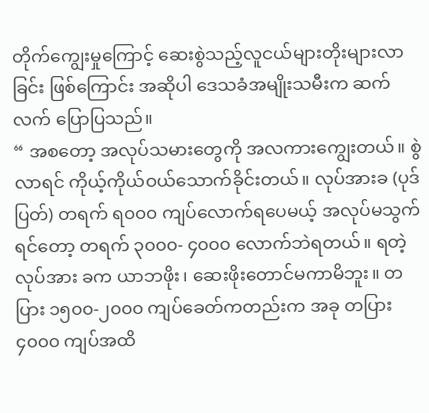တိုက်ကျွေးမှုကြောင့် ဆေးစွဲသည့်လူငယ်များတိုးများလာခြင်း ဖြစ်ကြောင်း အဆိုပါ ဒေသခံအမျိုးသမီးက ဆက်လက် ပြောပြသည်။
“ အစတော့ အလုပ်သမားတွေကို အလကားကျွေးတယ်။ စွဲလာရင် ကိုယ့်ကိုယ်ဝယ်သောက်ခိုင်းတယ်။ လုပ်အားခ (ပုဒ်ပြတ်) တရက် ရ၀၀၀ ကျပ်လောက်ရပေမယ့် အလုပ်မသွက်ရင်တော့ တရက် ၃၀၀၀- ၄၀၀၀ လောက်ဘဲရတယ်။ ရတဲ့လုပ်အား ခက ယာဘဖိုး၊ ဆေးဖိုးတောင်မကာမိဘူး။ တပြား ၁၅၀၀-၂၀၀၀ ကျပ်ခေတ်ကတည်းက အခု တပြား ၄၀၀၀ ကျပ်အထိ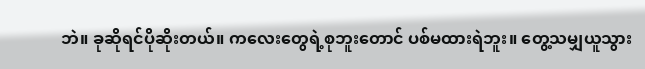ဘဲ။ ခုဆိုရင်ပိုဆိုးတယ်။ ကလေးတွေရဲ့စုဘူးတောင် ပစ်မထားရဲဘူး။ တွေ့သမျှယူသွား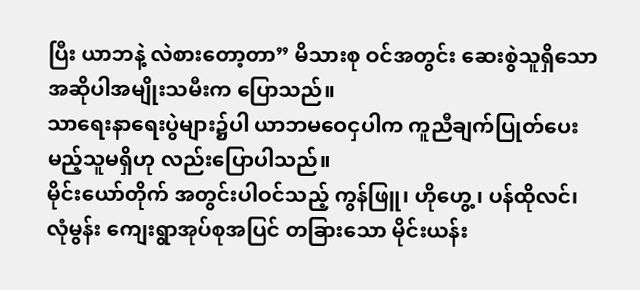ပြီး ယာဘနဲ့ လဲစားတော့တာ” မိသားစု ဝင်အတွင်း ဆေးစွဲသူရှိသော အဆိုပါအမျိုးသမီးက ပြောသည်။
သာရေးနာရေးပွဲများ၌ပါ ယာဘမဝေငှပါက ကူညီချက်ပြုတ်ပေးမည့်သူမရှိဟု လည်းပြောပါသည်။
မိုင်းယော်တိုက် အတွင်းပါဝင်သည့် ကွန်ဖြူ၊ ဟိုဟွေ့၊ ပန်ထိုလင်၊ လုံမွန်း ကျေးရွာအုပ်စုအပြင် တခြားသော မိုင်းယန်း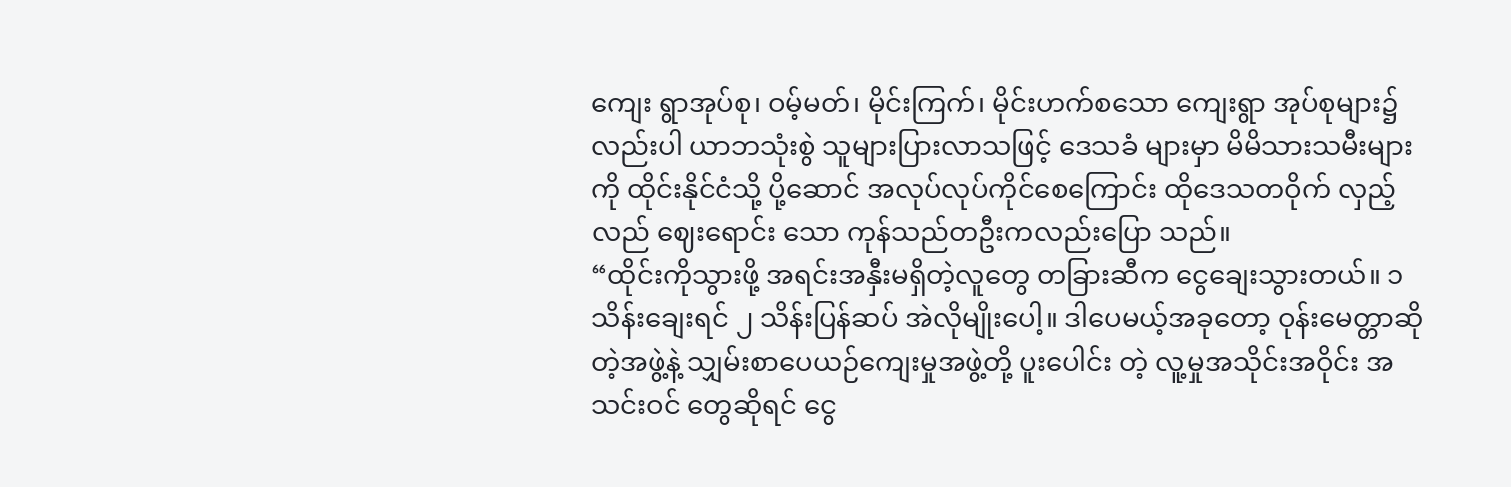ကျေး ရွာအုပ်စု၊ ဝမ့်မတ်၊ မိုင်းကြက်၊ မိုင်းဟက်စသော ကျေးရွာ အုပ်စုများ၌ လည်းပါ ယာဘသုံးစွဲ သူများပြားလာသဖြင့် ဒေသခံ များမှာ မိမိသားသမီးများကို ထိုင်းနိုင်ငံသို့ ပို့ဆောင် အလုပ်လုပ်ကိုင်စေကြောင်း ထိုဒေသတဝိုက် လှည့်လည် ဈေးရောင်း သော ကုန်သည်တဦးကလည်းပြော သည်။
“ထိုင်းကိုသွားဖို့ အရင်းအနှီးမရှိတဲ့လူတွေ တခြားဆီက ငွေချေးသွားတယ်။ ၁ သိန်းချေးရင် ၂ သိန်းပြန်ဆပ် အဲလိုမျိုးပေါ့။ ဒါပေမယ့်အခုတော့ ဝုန်းမေတ္တာဆိုတဲ့အဖွဲ့နဲ့ သျှမ်းစာပေယဉ်ကျေးမှုအဖွဲ့တို့ ပူးပေါင်း တဲ့ လူ့မှုအသိုင်းအဝိုင်း အသင်းဝင် တွေဆိုရင် ငွေ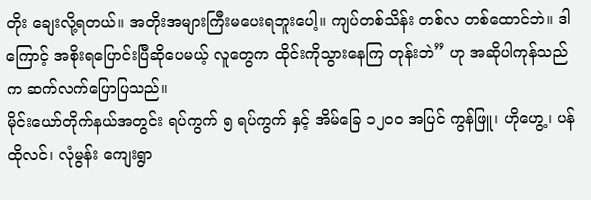တိုး ချေးလို့ရတယ်။ အတိုးအများကြီးမပေးရဘူးပေါ့။ ကျပ်တစ်သိန်း တစ်လ တစ်ထောင်ဘဲ။ ဒါကြောင့် အစိုးရပြောင်းပြီဆိုပေမယ့် လူတွေက ထိုင်းကိုသွားနေကြ တုန်းဘဲ” ဟု အဆိုပါကုန်သည်က ဆက်လက်ပြောပြသည်။
မိုင်းယော်တိုက်နယ်အတွင်း ရပ်ကွက် ၅ ရပ်ကွက် နှင့် အိမ်ခြေ ၁၂၀၀ အပြင် ကွန်ဖြူ၊ ဟိုဟွေ့၊ ပန်ထိုလင်၊ လုံမွန်း ကျေးရွာ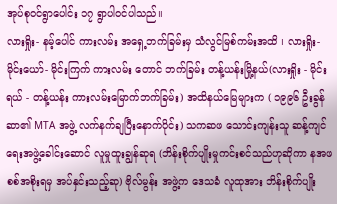အုပ်စုဝင်ရွာပေါင်း ၁၇ ရွာပါဝင်ပါသည်။
လားရှိုး- နမ့်ပေါင် ကားလမ်း အရှေ့ဘက်ခြမ်းမှ သံလွင်မြစ်ကမ်းအထိ ၊ လားရှိုး-မိုင်းယော်- မိုင်းကြက် ကားလမ်း တောင် ဘက်ခြမ်း တန့်ယန်းမြို့နယ်(လားရှိုး - မိုင်းရယ် - တန့်ယန်း ကားလမ်းမြောက်ဘက်ခြမ်း) အထိနယ်မြေများက ( ၁၉၉၆ ဦးခွန်ဆာ၏ MTA အဖွဲ့ လက်နက်ချပြီးနောက်ပိုင်း) သကဆဖ သောင်းကျန်းသူ ဆန့်ကျင်ရေးအဖွဲ့ခေါင်းဆောင် လူမှုထူးချွန်ဆုရ (ဘိန်းစိုက်ပျိုးမှုကင်းစင်သည်ဟုဆိုကာ နအဖ စစ်အစိုးရမှ အပ်နှင်းသည့်ဆု) ဗိုလ်မွန်း အဖွဲ့က ဒေသခံ လူထုအား ဘိန်းစိုက်ပျိုး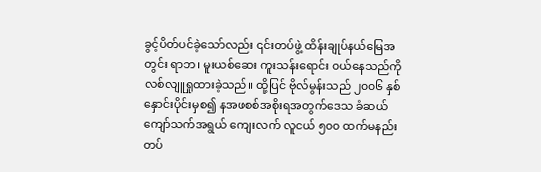ခွင့်ပိတ်ပင်ခဲ့သော်လည်း ၎င်းတပ်ဖွဲ့ ထိန်းချုပ်နယ်မြေအတွင်း ရာဘ၊ မူးယစ်ဆေး ကူးသန်းရောင်း ၀ယ်နေသည်ကို လစ်လျူရှုထားခဲ့သည်။ ထို့ပြင် ဗိုလ်မွန်းသည် ၂၀၀၆ နှစ်နှောင်းပိုင်းမှစ၍ နအဖစစ်အစိုးရအတွက်ဒေသ ခံဆယ် ကျော်သက်အရွယ် ကျေးလက် လူငယ် ၅၀၀ ထက်မနည်း တပ်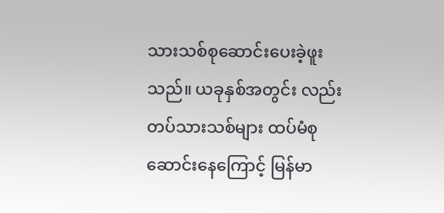သားသစ်စုဆောင်းပေးခဲ့ဖူးသည်။ ယခုနှစ်အတွင်း လည်း တပ်သားသစ်များ ထပ်မံစုဆောင်းနေကြောင့် မြန်မာ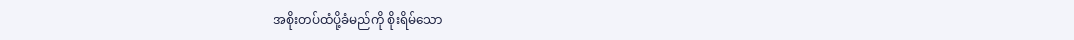အစိုးတပ်ထံပို့ခံမည်ကို စိုးရိမ်သော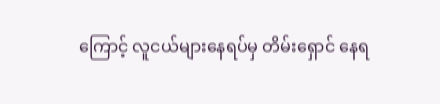ကြောင့် လူငယ်များနေရပ်မှ တိမ်းရှောင် နေရ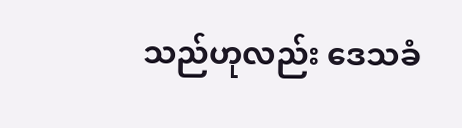သည်ဟုလည်း ဒေသခံ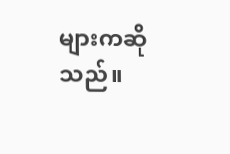များကဆိုသည်။